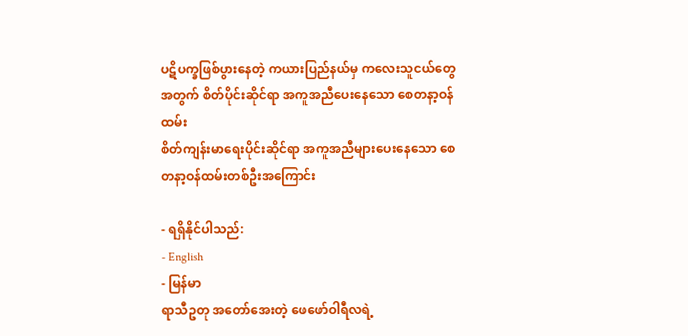ပဋိပက္ခဖြစ်ပွားနေတဲ့ ကယားပြည်နယ်မှ ကလေးသူငယ်တွေအတွက် စိတ်ပိုင်းဆိုင်ရာ အကူအညီပေးနေသော စေတနာ့ဝန်ထမ်း
စိတ်ကျန်းမာရေးပိုင်းဆိုင်ရာ အကူအညီများပေးနေသော စေတနာ့ဝန်ထမ်းတစ်ဦးအကြောင်း

- ရရှိနိုင်ပါသည်:
- English
- မြန်မာ
ရာသီဥတု အတော်အေးတဲ့ ဖေဖော်ဝါရီလရဲ့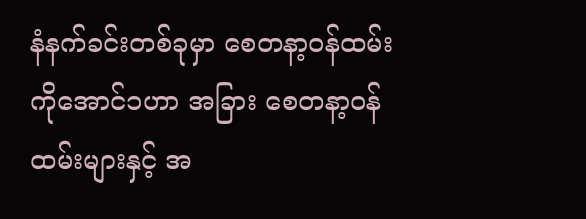နံနက်ခင်းတစ်ခုမှာ စေတနာ့ဝန်ထမ်း ကိုအောင်၁ဟာ အခြား စေတနာ့ဝန်ထမ်းများနှင့် အ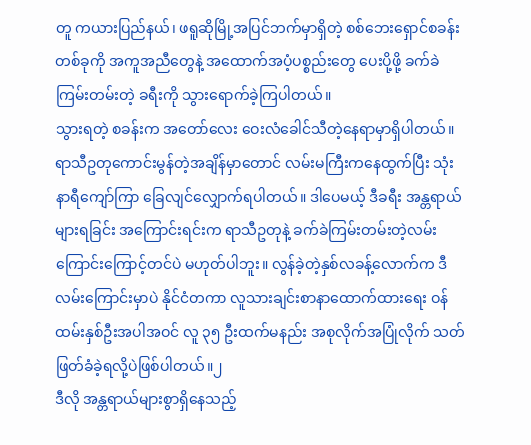တူ ကယားပြည်နယ်၊ ဖရူဆိုမြို့အပြင်ဘက်မှာရှိတဲ့ စစ်ဘေးရှောင်စခန်းတစ်ခုကို အကူအညီတွေနဲ့ အထောက်အပံ့ပစ္စည်းတွေ ပေးပို့ဖို့ ခက်ခဲကြမ်းတမ်းတဲ့ ခရီးကို သွားရောက်ခဲ့ကြပါတယ်။
သွားရတဲ့ စခန်းက အတော်လေး ဝေးလံခေါင်သီတဲ့နေရာမှာရှိပါတယ်။ ရာသီဥတုကောင်းမွန်တဲ့အချိန်မှာတောင် လမ်းမကြီးကနေထွက်ပြီး သုံးနာရီကျော်ကြာ ခြေလျင်လျှောက်ရပါတယ်။ ဒါပေမယ့် ဒီခရီး အန္တရာယ်များရခြင်း အကြောင်းရင်းက ရာသီဥတုနဲ့ ခက်ခဲကြမ်းတမ်းတဲ့လမ်းကြောင်းကြောင့်တင်ပဲ မဟုတ်ပါဘူး။ လွန်ခဲ့တဲ့နှစ်လခန့်လောက်က ဒီလမ်းကြောင်းမှာပဲ နိုင်ငံတကာ လူသားချင်းစာနာထောက်ထားရေး ဝန်ထမ်းနှစ်ဦးအပါအဝင် လူ ၃၅ ဦးထက်မနည်း အစုလိုက်အပြုံလိုက် သတ်ဖြတ်ခံခဲ့ရလို့ပဲဖြစ်ပါတယ်။၂
ဒီလို အန္တရာယ်များစွာရှိနေသည့်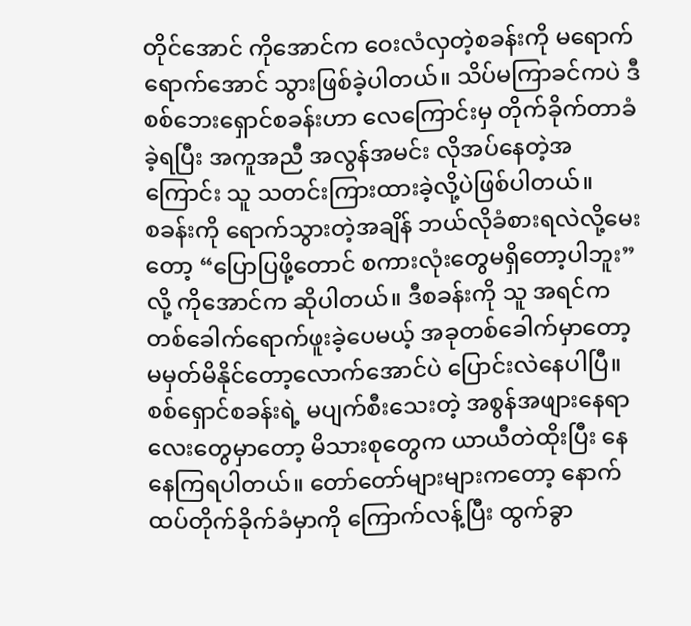တိုင်အောင် ကိုအောင်က ဝေးလံလှတဲ့စခန်းကို မရောက်ရောက်အောင် သွားဖြစ်ခဲ့ပါတယ်။ သိပ်မကြာခင်ကပဲ ဒီစစ်ဘေးရှောင်စခန်းဟာ လေကြောင်းမှ တိုက်ခိုက်တာခံခဲ့ရပြီး အကူအညီ အလွန်အမင်း လိုအပ်နေတဲ့အကြောင်း သူ သတင်းကြားထားခဲ့လို့ပဲဖြစ်ပါတယ်။
စခန်းကို ရောက်သွားတဲ့အချိန် ဘယ်လိုခံစားရလဲလို့မေးတော့ “ပြောပြဖို့တောင် စကားလုံးတွေမရှိတော့ပါဘူး”လို့ ကိုအောင်က ဆိုပါတယ်။ ဒီစခန်းကို သူ အရင်က တစ်ခေါက်ရောက်ဖူးခဲ့ပေမယ့် အခုတစ်ခေါက်မှာတော့ မမှတ်မိနိုင်တော့လောက်အောင်ပဲ ပြောင်းလဲနေပါပြီ။ စစ်ရှောင်စခန်းရဲ့ မပျက်စီးသေးတဲ့ အစွန်အဖျားနေရာလေးတွေမှာတော့ မိသားစုတွေက ယာယီတဲထိုးပြီး နေနေကြရပါတယ်။ တော်တော်များများကတော့ နောက်ထပ်တိုက်ခိုက်ခံမှာကို ကြောက်လန့်ပြီး ထွက်ခွာ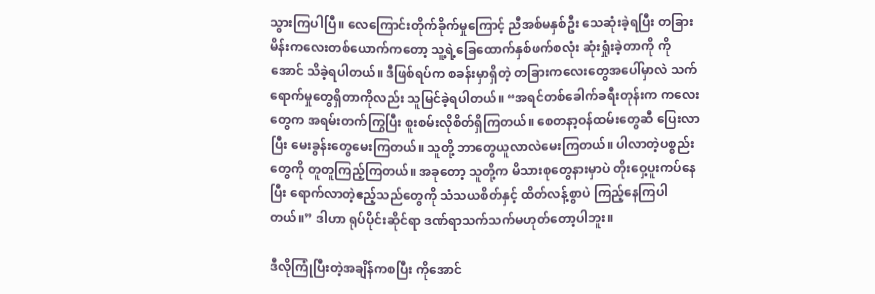သွားကြပါပြီ။ လေကြောင်းတိုက်ခိုက်မှုကြောင့် ညီအစ်မနှစ်ဦး သေဆုံးခဲ့ရပြီး တခြားမိန်းကလေးတစ်ယောက်ကတော့ သူ့ရဲ့ခြေထောက်နှစ်ဖက်စလုံး ဆုံးရှုံးခဲ့တာကို ကိုအောင် သိခဲ့ရပါတယ်။ ဒီဖြစ်ရပ်က စခန်းမှာရှိတဲ့ တခြားကလေးတွေအပေါ်မှာလဲ သက်ရောက်မှုတွေရှိတာကိုလည်း သူမြင်ခဲ့ရပါတယ်။ “အရင်တစ်ခေါက်ခရီးတုန်းက ကလေးတွေက အရမ်းတက်ကြွပြီး စူးစမ်းလိုစိတ်ရှိကြတယ်။ စေတနာ့ဝန်ထမ်းတွေဆီ ပြေးလာပြီး မေးခွန်းတွေမေးကြတယ်။ သူတို့ ဘာတွေယူလာလဲမေးကြတယ်။ ပါလာတဲ့ပစ္စည်းတွေကို တူတူကြည့်ကြတယ်။ အခုတော့ သူတို့က မိသားစုတွေနားမှာပဲ တိုးဝှေ့ပူးကပ်နေပြီး ရောက်လာတဲ့ဧည့်သည်တွေကို သံသယစိတ်နှင့် ထိတ်လန့်စွာပဲ ကြည့်နေကြပါတယ်။” ဒါဟာ ရုပ်ပိုင်းဆိုင်ရာ ဒဏ်ရာသက်သက်မဟုတ်တော့ပါဘူး။

ဒီလိုကြုံပြီးတဲ့အချိန်ကစပြီး ကိုအောင်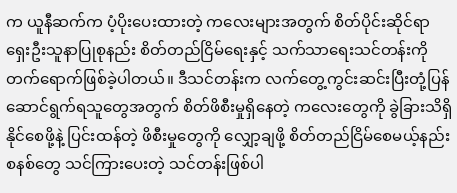က ယူနီဆက်က ပံ့ပိုးပေးထားတဲ့ ကလေးများအတွက် စိတ်ပိုင်းဆိုင်ရာ ရှေးဦးသူနာပြုစုနည်း စိတ်တည်ငြိမ်ရေးနှင့် သက်သာရေးသင်တန်းကို တက်ရောက်ဖြစ်ခဲ့ပါတယ်။ ဒီသင်တန်းက လက်တွေ့ကွင်းဆင်းပြီးတုံ့ပြန်ဆောင်ရွက်ရသူတွေအတွက် စိတ်ဖိစီးမှုရှိနေတဲ့ ကလေးတွေကို ခွဲခြားသိရှိနိုင်စေဖို့နဲ့ ပြင်းထန်တဲ့ ဖိစီးမှုတွေကို လျှော့ချဖို့ စိတ်တည်ငြိမ်စေမယ့်နည်းစနစ်တွေ သင်ကြားပေးတဲ့ သင်တန်းဖြစ်ပါ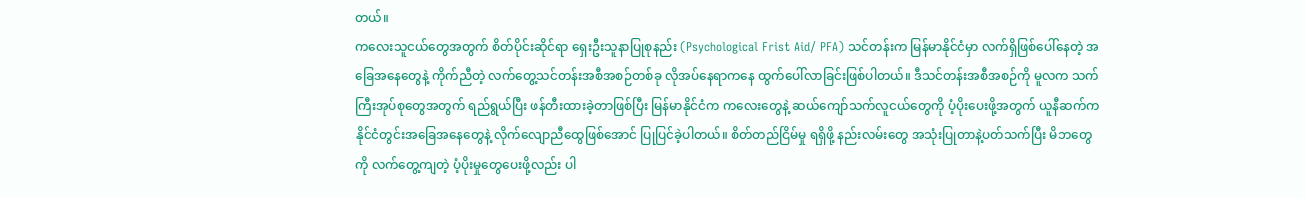တယ်။
ကလေးသူငယ်တွေအတွက် စိတ်ပိုင်းဆိုင်ရာ ရှေးဦးသူနာပြုစုနည်း (Psychological Frist Aid/ PFA) သင်တန်းက မြန်မာနိုင်ငံမှာ လက်ရှိဖြစ်ပေါ်နေတဲ့ အခြေအနေတွေနဲ့ ကိုက်ညီတဲ့ လက်တွေ့သင်တန်းအစီအစဉ်တစ်ခု လိုအပ်နေရာကနေ ထွက်ပေါ်လာခြင်းဖြစ်ပါတယ်။ ဒီသင်တန်းအစီအစဉ်ကို မူလက သက်ကြီးအုပ်စုတွေအတွက် ရည်ရွယ်ပြီး ဖန်တီးထားခဲ့တာဖြစ်ပြီး မြန်မာနိုင်ငံက ကလေးတွေနဲ့ ဆယ်ကျော်သက်လူငယ်တွေကို ပံ့ပိုးပေးဖို့အတွက် ယူနီဆက်က နိုင်ငံတွင်းအခြေအနေတွေနဲ့ လိုက်လျောညီထွေဖြစ်အောင် ပြုပြင်ခဲ့ပါတယ်။ စိတ်တည်ငြိမ်မှု ရရှိဖို့ နည်းလမ်းတွေ အသုံးပြုတာနဲ့ပတ်သက်ပြီး မိဘတွေကို လက်တွေ့ကျတဲ့ ပံ့ပိုးမှုတွေပေးဖို့လည်း ပါ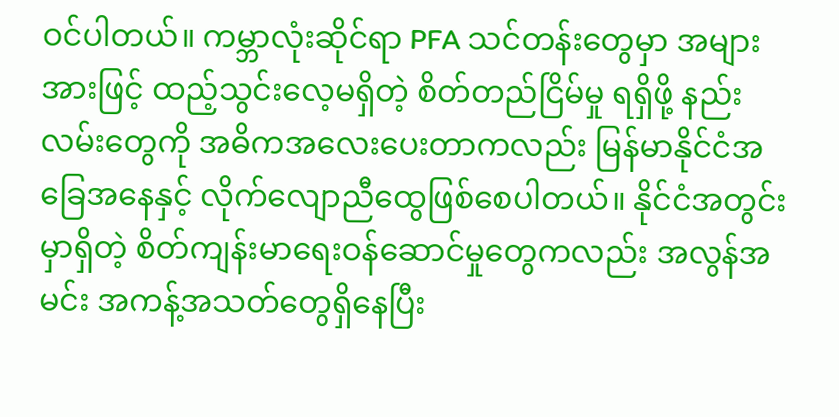ဝင်ပါတယ်။ ကမ္ဘာလုံးဆိုင်ရာ PFA သင်တန်းတွေမှာ အများအားဖြင့် ထည့်သွင်းလေ့မရှိတဲ့ စိတ်တည်ငြိမ်မှု ရရှိဖို့ နည်းလမ်းတွေကို အဓိကအလေးပေးတာကလည်း မြန်မာနိုင်ငံအခြေအနေနှင့် လိုက်လျောညီထွေဖြစ်စေပါတယ်။ နိုင်ငံအတွင်းမှာရှိတဲ့ စိတ်ကျန်းမာရေးဝန်ဆောင်မှုတွေကလည်း အလွန်အမင်း အကန့်အသတ်တွေရှိနေပြီး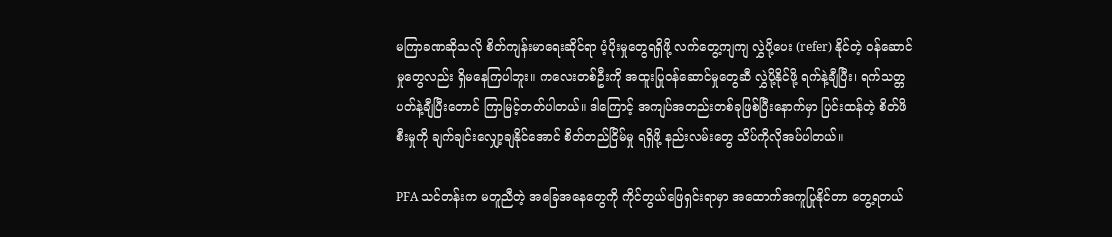မကြာခဏဆိုသလို စိတ်ကျန်းမာရေးဆိုင်ရာ ပံ့ပိုးမှုတွေရရှိဖို့ လက်တွေ့ကျကျ လွှဲပို့ပေး (refer) နိုင်တဲ့ ဝန်ဆောင်မှုတွေလည်း ရှိမနေကြပါဘူး။ ကလေးတစ်ဦးကို အထူးပြုဝန်ဆောင်မှုတွေဆီ လွှဲပို့နိုင်ဖို့ ရက်နဲ့ချီပြီး၊ ရက်သတ္တပတ်နဲ့ချီပြီးတောင် ကြာမြင့်တတ်ပါတယ်။ ဒါကြောင့် အကျပ်အတည်းတစ်ခုဖြစ်ပြီးနောက်မှာ ပြင်းထန်တဲ့ စိတ်ဖိစီးမှုကို ချက်ချင်းလျှော့ချနိုင်အောင် စိတ်တည်ငြိမ်မှု ရရှိဖို့ နည်းလမ်းတွေ သိပ်ကိုလိုအပ်ပါတယ်။

PFA သင်တန်းက မတူညီတဲ့ အခြေအနေတွေကို ကိုင်တွယ်ဖြေရှင်းရာမှာ အထောက်အကူပြုနိုင်တာ တွေ့ရတယ်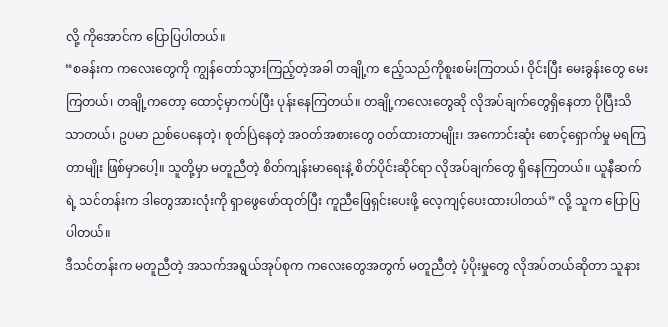လို့ ကိုအောင်က ပြောပြပါတယ်။
“စခန်းက ကလေးတွေကို ကျွန်တော်သွားကြည့်တဲ့အခါ တချို့က ဧည့်သည်ကိုစူးစမ်းကြတယ်၊ ဝိုင်းပြီး မေးခွန်းတွေ မေးကြတယ်၊ တချို့ကတော့ ထောင့်မှာကပ်ပြီး ပုန်းနေကြတယ်။ တချို့ကလေးတွေဆို လိုအပ်ချက်တွေရှိနေတာ ပိုပြီးသိသာတယ်၊ ဥပမာ ညစ်ပေနေတဲ့၊ စုတ်ပြဲနေတဲ့ အဝတ်အစားတွေ ဝတ်ထားတာမျိုး၊ အကောင်းဆုံး စောင့်ရှောက်မှု မရကြတာမျိုး ဖြစ်မှာပေါ့။ သူတို့မှာ မတူညီတဲ့ စိတ်ကျန်းမာရေးနဲ့ စိတ်ပိုင်းဆိုင်ရာ လိုအပ်ချက်တွေ ရှိနေကြတယ်။ ယူနီဆက်ရဲ့ သင်တန်းက ဒါတွေအားလုံးကို ရှာဖွေဖော်ထုတ်ပြီး ကူညီဖြေရှင်းပေးဖို့ လေ့ကျင့်ပေးထားပါတယ်” လို့ သူက ပြောပြပါတယ်။
ဒီသင်တန်းက မတူညီတဲ့ အသက်အရွယ်အုပ်စုက ကလေးတွေအတွက် မတူညီတဲ့ ပံ့ပိုးမှုတွေ လိုအပ်တယ်ဆိုတာ သူနား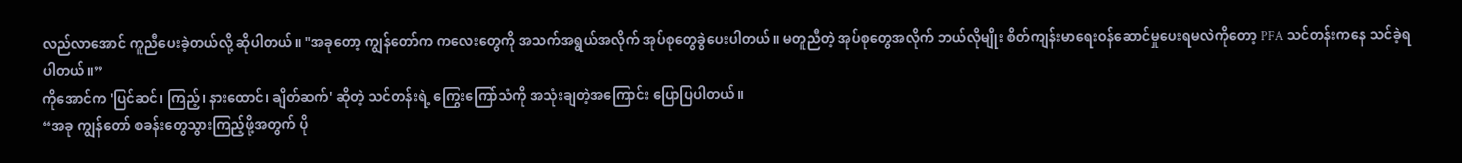လည်လာအောင် ကူညီပေးခဲ့တယ်လို့ ဆိုပါတယ်။ "အခုတော့ ကျွန်တော်က ကလေးတွေကို အသက်အရွယ်အလိုက် အုပ်စုတွေခွဲပေးပါတယ်။ မတူညီတဲ့ အုပ်စုတွေအလိုက် ဘယ်လိုမျိုး စိတ်ကျန်းမာရေးဝန်ဆောင်မှုပေးရမလဲကိုတော့ PFA သင်တန်းကနေ သင်ခဲ့ရပါတယ်။”
ကိုအောင်က 'ပြင်ဆင်၊ ကြည့်၊ နားထောင်၊ ချိတ်ဆက်' ဆိုတဲ့ သင်တန်းရဲ့ ကြွေးကြော်သံကို အသုံးချတဲ့အကြောင်း ပြောပြပါတယ်။
“အခု ကျွန်တော် စခန်းတွေသွားကြည့်ဖို့အတွက် ပို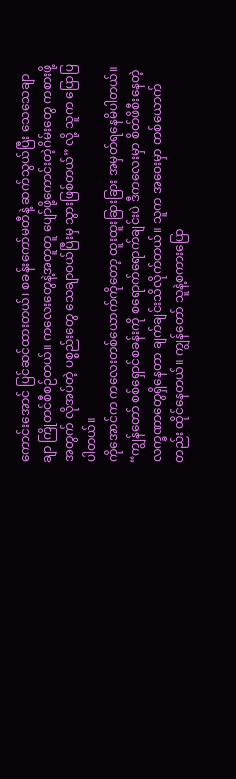ကောင်းအောင် ပြင်ဆင်ထားတယ်၊ စခန်းကော်မတီနဲ့ ဆက်သွယ်ပြီး သေသေချာချာ ကြိုတင်စီစဉ်တယ်။ ကလေးတွေနဲ့အတူတူ ပျော်ဖို့ကောင်းတဲ့ဂိမ်းတွေ ကစားဖို့အတွက် လိုအပ်တဲ့ ပစ္စည်းတွေ သေချာဝယ်ပြီးမှ သွားဖြစ်တယ်” လို့ သူက ပြောပြပါတယ်။
ကိုအောင်က ကလေးတစ်ယောက်ကိုတော့ ထူးထူးခြားခြား အမှတ်ရနေမိပါတယ်။ “ကျွန်တော် စစ်ရှောင်စခန်းကို စရောက်ရောက်ချင်းပဲ ဒီကလေးမှာ စိတ်ဖိစီးနေတဲ့ လက္ခဏာတွေရှိနေတာ ချက်ချင်းသိလိုက်တယ်။ သူက အဝေးမှာ တစ်ယောက်တည်း ထိုင်နေတယ်။ ကျွန်တော် သူနဲ့စကားပြော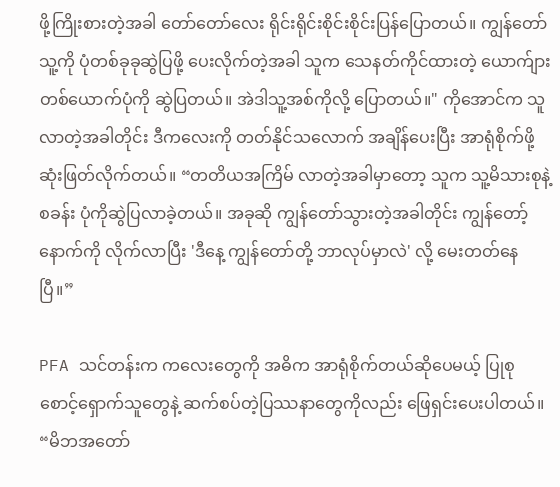ဖို့ကြိုးစားတဲ့အခါ တော်တော်လေး ရိုင်းရိုင်းစိုင်းစိုင်းပြန်ပြောတယ်။ ကျွန်တော် သူ့ကို ပုံတစ်ခုခုဆွဲပြဖို့ ပေးလိုက်တဲ့အခါ သူက သေနတ်ကိုင်ထားတဲ့ ယောက်ျားတစ်ယောက်ပုံကို ဆွဲပြတယ်။ အဲဒါသူ့အစ်ကိုလို့ ပြောတယ်။" ကိုအောင်က သူလာတဲ့အခါတိုင်း ဒီကလေးကို တတ်နိုင်သလောက် အချိန်ပေးပြီး အာရုံစိုက်ဖို့ ဆုံးဖြတ်လိုက်တယ်။ “တတိယအကြိမ် လာတဲ့အခါမှာတော့ သူက သူ့မိသားစုနဲ့ စခန်း ပုံကိုဆွဲပြလာခဲ့တယ်။ အခုဆို ကျွန်တော်သွားတဲ့အခါတိုင်း ကျွန်တော့်နောက်ကို လိုက်လာပြီး 'ဒီနေ့ ကျွန်တော်တို့ ဘာလုပ်မှာလဲ' လို့ မေးတတ်နေပြီ။”

PFA သင်တန်းက ကလေးတွေကို အဓိက အာရုံစိုက်တယ်ဆိုပေမယ့် ပြုစုစောင့်ရှောက်သူတွေနဲ့ ဆက်စပ်တဲ့ပြဿနာတွေကိုလည်း ဖြေရှင်းပေးပါတယ်။
“မိဘအတော်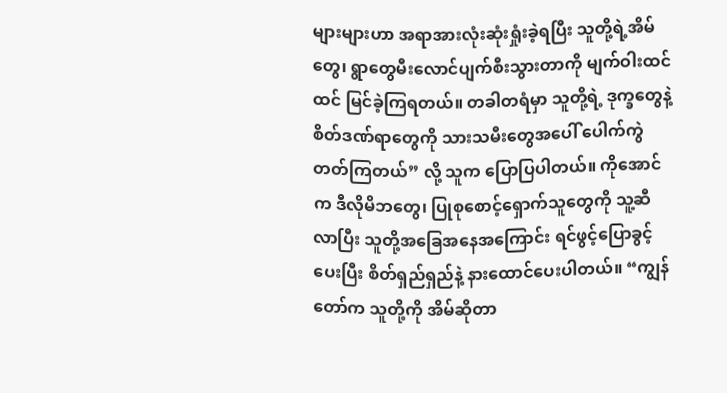များများဟာ အရာအားလုံးဆုံးရှုံးခဲ့ရပြီး သူတို့ရဲ့အိမ်တွေ၊ ရွာတွေမီးလောင်ပျက်စီးသွားတာကို မျက်ဝါးထင်ထင် မြင်ခဲ့ကြရတယ်။ တခါတရံမှာ သူတို့ရဲ့ ဒုက္ခတွေနဲ့ စိတ်ဒဏ်ရာတွေကို သားသမီးတွေအပေါ် ပေါက်ကွဲတတ်ကြတယ်” လို့ သူက ပြောပြပါတယ်။ ကိုအောင်က ဒီလိုမိဘတွေ၊ ပြုစုစောင့်ရှောက်သူတွေကို သူ့ဆီလာပြီး သူတို့အခြေအနေအကြောင်း ရင်ဖွင့်ပြောခွင့်ပေးပြီး စိတ်ရှည်ရှည်နဲ့ နားထောင်ပေးပါတယ်။ “ကျွန်တော်က သူတို့ကို အိမ်ဆိုတာ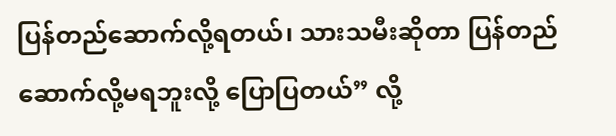ပြန်တည်ဆောက်လို့ရတယ်၊ သားသမီးဆိုတာ ပြန်တည်ဆောက်လို့မရဘူးလို့ ပြောပြတယ်” လို့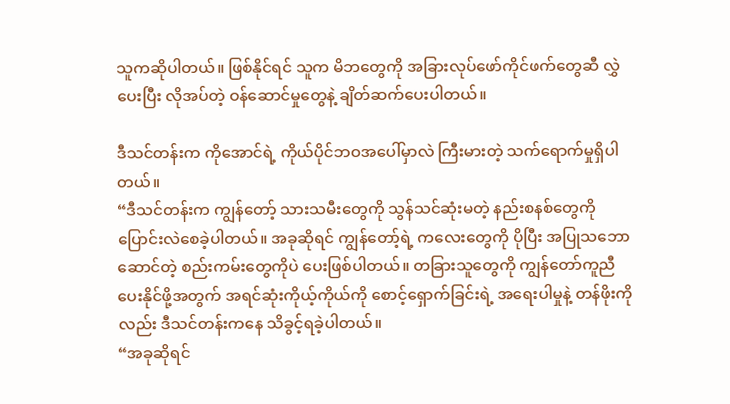သူကဆိုပါတယ်။ ဖြစ်နိုင်ရင် သူက မိဘတွေကို အခြားလုပ်ဖော်ကိုင်ဖက်တွေဆီ လွှဲပေးပြီး လိုအပ်တဲ့ ဝန်ဆောင်မှုတွေနဲ့ ချိတ်ဆက်ပေးပါတယ်။

ဒီသင်တန်းက ကိုအောင်ရဲ့ ကိုယ်ပိုင်ဘဝအပေါ်မှာလဲ ကြီးမားတဲ့ သက်ရောက်မှုရှိပါတယ်။
“ဒီသင်တန်းက ကျွန်တော့် သားသမီးတွေကို သွန်သင်ဆုံးမတဲ့ နည်းစနစ်တွေကို ပြောင်းလဲစေခဲ့ပါတယ်။ အခုဆိုရင် ကျွန်တော့်ရဲ့ ကလေးတွေကို ပိုပြီး အပြုသဘောဆောင်တဲ့ စည်းကမ်းတွေကိုပဲ ပေးဖြစ်ပါတယ်။ တခြားသူတွေကို ကျွန်တော်ကူညီပေးနိုင်ဖို့အတွက် အရင်ဆုံးကိုယ့်ကိုယ်ကို စောင့်ရှောက်ခြင်းရဲ့ အရေးပါမှုနဲ့ တန်ဖိုးကိုလည်း ဒီသင်တန်းကနေ သိခွင့်ရခဲ့ပါတယ်။
“အခုဆိုရင်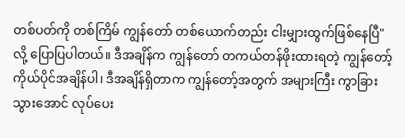တစ်ပတ်ကို တစ်ကြိမ် ကျွန်တော် တစ်ယောက်တည်း ငါးမျှားထွက်ဖြစ်နေပြီ"လို့ ပြောပြပါတယ်။ ဒီအချိန်က ကျွန်တော် တကယ်တန်ဖိုးထားရတဲ့ ကျွန်တော့် ကိုယ်ပိုင်အချိန်ပါ၊ ဒီအချိန်ရှိတာက ကျွန်တော့်အတွက် အများကြီး ကွာခြားသွားအောင် လုပ်ပေး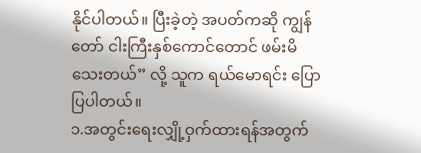နိုင်ပါတယ်။ ပြီးခဲ့တဲ့ အပတ်ကဆို ကျွန်တော် ငါးကြီးနှစ်ကောင်တောင် ဖမ်းမိသေးတယ်” လို့ သူက ရယ်မောရင်း ပြောပြပါတယ်။
၁.အတွင်းရေးလျှို့ဝှက်ထားရန်အတွက်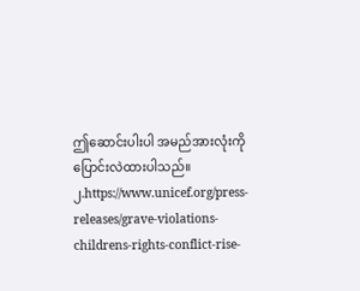ဤဆောင်းပါးပါ အမည်အားလုံးကို ပြောင်းလဲထားပါသည်။၂.https://www.unicef.org/press-releases/grave-violations-childrens-rights-conflict-rise-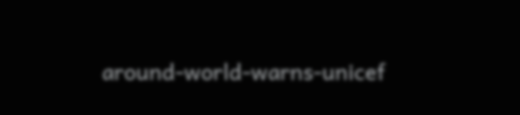around-world-warns-unicef